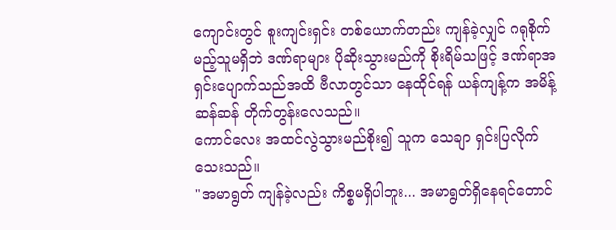ကျောင်းတွင် စူးကျင်းရှင်း တစ်ယောက်တည်း ကျန်ခဲ့လျှင် ဂရုစိုက်မည့်သူမရှိဘဲ ဒဏ်ရာများ ပိုဆိုးသွားမည်ကို စိုးရိမ်သဖြင့် ဒဏ်ရာအရှင်းပျောက်သည်အထိ ဗီလာတွင်သာ နေထိုင်ရန် ယန်ကျန့်က အမိန့်ဆန်ဆန် တိုက်တွန်းလေသည်။
ကောင်လေး အထင်လွဲသွားမည်စိုး၍ သူက သေချာ ရှင်းပြလိုက်သေးသည်။
"အမာရွတ် ကျန်ခဲ့လည်း ကိစ္စမရှိပါဘူး... အမာရွတ်ရှိနေရင်တောင်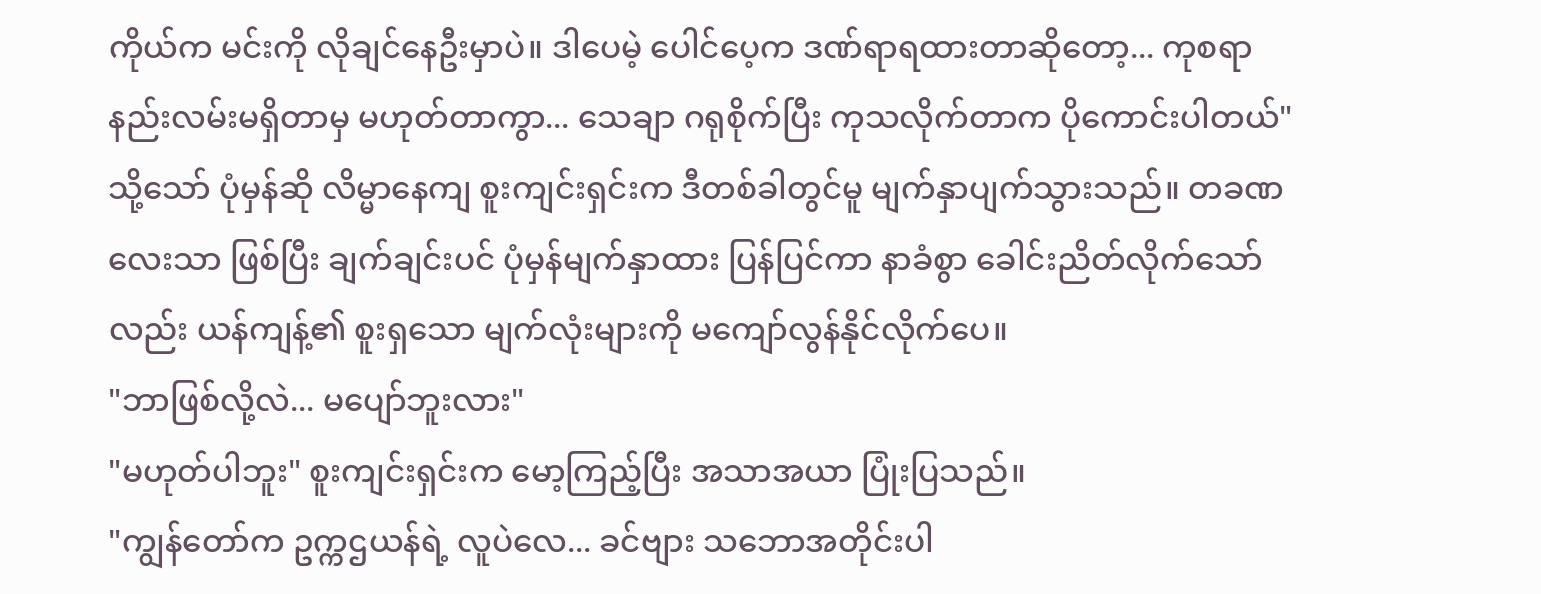ကိုယ်က မင်းကို လိုချင်နေဦးမှာပဲ။ ဒါပေမဲ့ ပေါင်ပေ့က ဒဏ်ရာရထားတာဆိုတော့... ကုစရာနည်းလမ်းမရှိတာမှ မဟုတ်တာကွာ... သေချာ ဂရုစိုက်ပြီး ကုသလိုက်တာက ပိုကောင်းပါတယ်"
သို့သော် ပုံမှန်ဆို လိမ္မာနေကျ စူးကျင်းရှင်းက ဒီတစ်ခါတွင်မူ မျက်နှာပျက်သွားသည်။ တခဏလေးသာ ဖြစ်ပြီး ချက်ချင်းပင် ပုံမှန်မျက်နှာထား ပြန်ပြင်ကာ နာခံစွာ ခေါင်းညိတ်လိုက်သော်လည်း ယန်ကျန့်၏ စူးရှသော မျက်လုံးများကို မကျော်လွန်နိုင်လိုက်ပေ။
"ဘာဖြစ်လို့လဲ... မပျော်ဘူးလား"
"မဟုတ်ပါဘူး" စူးကျင်းရှင်းက မော့ကြည့်ပြီး အသာအယာ ပြုံးပြသည်။
"ကျွန်တော်က ဥက္ကဌယန်ရဲ့ လူပဲလေ... ခင်ဗျား သဘောအတိုင်းပါ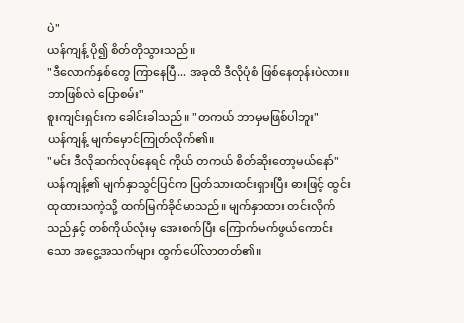ပဲ"
ယန်ကျန့် ပို၍ စိတ်တိုသွားသည်။
"ဒီလောက်နှစ်တွေ ကြာနေပြီ... အခုထိ ဒီလိုပုံစံ ဖြစ်နေတုန်းပဲလား။ ဘာဖြစ်လဲ ပြောစမ်း"
စူးကျင်းရှင်းက ခေါင်းခါသည်။ "တကယ် ဘာမှမဖြစ်ပါဘူး"
ယန်ကျန့် မျက်မှောင်ကြုတ်လိုက်၏။
"မင်း ဒီလိုဆက်လုပ်နေရင် ကိုယ် တကယ် စိတ်ဆိုးတော့မယ်နော်"
ယန်ကျန့်၏ မျက်နှာသွင်ပြင်က ပြတ်သားထင်းရှားပြီး ဓားဖြင့် ထွင်းထုထားသကဲ့သို့ ထက်မြက်ခိုင်မာသည်။ မျက်နှာထား တင်းလိုက်သည်နှင့် တစ်ကိုယ်လုံးမှ အေးစက်ပြီး ကြောက်မက်ဖွယ်ကောင်းသော အငွေ့အသက်များ ထွက်ပေါ်လာတတ်၏။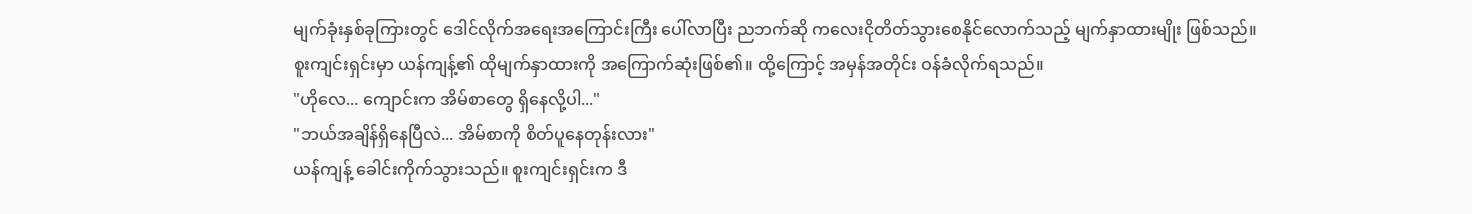မျက်ခုံးနှစ်ခုကြားတွင် ဒေါင်လိုက်အရေးအကြောင်းကြီး ပေါ်လာပြီး ညဘက်ဆို ကလေးငိုတိတ်သွားစေနိုင်လောက်သည့် မျက်နှာထားမျိုး ဖြစ်သည်။
စူးကျင်းရှင်းမှာ ယန်ကျန့်၏ ထိုမျက်နှာထားကို အကြောက်ဆုံးဖြစ်၏။ ထို့ကြောင့် အမှန်အတိုင်း ဝန်ခံလိုက်ရသည်။
"ဟိုလေ... ကျောင်းက အိမ်စာတွေ ရှိနေလို့ပါ..."
"ဘယ်အချိန်ရှိနေပြီလဲ... အိမ်စာကို စိတ်ပူနေတုန်းလား"
ယန်ကျန့် ခေါင်းကိုက်သွားသည်။ စူးကျင်းရှင်းက ဒီ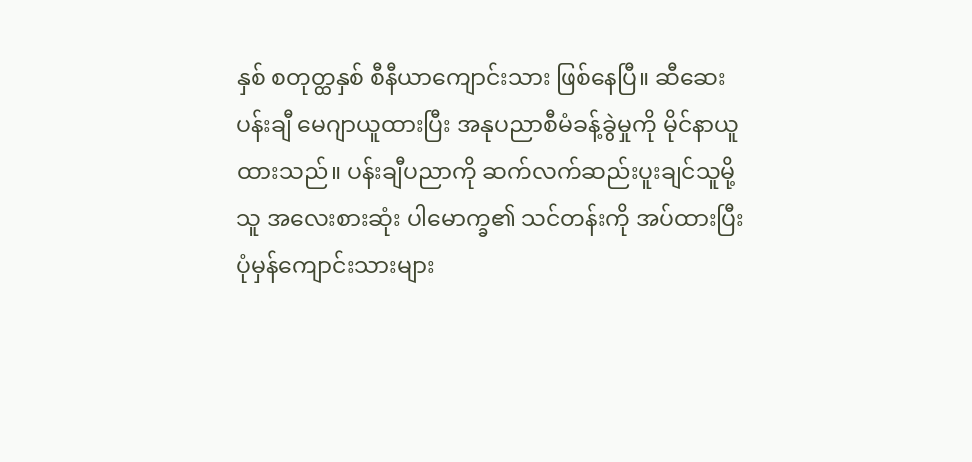နှစ် စတုတ္ထနှစ် စီနီယာကျောင်းသား ဖြစ်နေပြီ။ ဆီဆေးပန်းချီ မေဂျာယူထားပြီး အနုပညာစီမံခန့်ခွဲမှုကို မိုင်နာယူထားသည်။ ပန်းချီပညာကို ဆက်လက်ဆည်းပူးချင်သူမို့ သူ အလေးစားဆုံး ပါမောက္ခ၏ သင်တန်းကို အပ်ထားပြီး ပုံမှန်ကျောင်းသားများ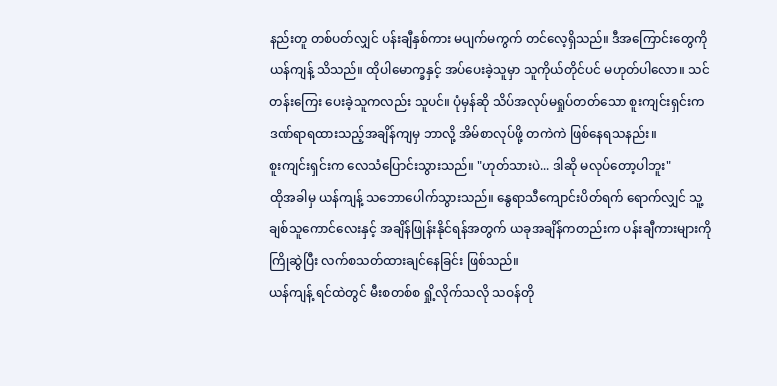နည်းတူ တစ်ပတ်လျှင် ပန်းချီနှစ်ကား မပျက်မကွက် တင်လေ့ရှိသည်။ ဒီအကြောင်းတွေကို ယန်ကျန့် သိသည်။ ထိုပါမောက္ခနှင့် အပ်ပေးခဲ့သူမှာ သူကိုယ်တိုင်ပင် မဟုတ်ပါလော။ သင်တန်းကြေး ပေးခဲ့သူကလည်း သူပင်။ ပုံမှန်ဆို သိပ်အလုပ်မရှုပ်တတ်သော စူးကျင်းရှင်းက ဒဏ်ရာရထားသည့်အချိန်ကျမှ ဘာလို့ အိမ်စာလုပ်ဖို့ တကဲကဲ ဖြစ်နေရသနည်း။
စူးကျင်းရှင်းက လေသံပြောင်းသွားသည်။ "ဟုတ်သားပဲ... ဒါဆို မလုပ်တော့ပါဘူး"
ထိုအခါမှ ယန်ကျန့် သဘောပေါက်သွားသည်။ နွေရာသီကျောင်းပိတ်ရက် ရောက်လျှင် သူ့ချစ်သူကောင်လေးနှင့် အချိန်ဖြုန်းနိုင်ရန်အတွက် ယခုအချိန်ကတည်းက ပန်းချီကားများကို ကြိုဆွဲပြီး လက်စသတ်ထားချင်နေခြင်း ဖြစ်သည်။
ယန်ကျန့် ရင်ထဲတွင် မီးစတစ်စ ရှို့လိုက်သလို သဝန်တို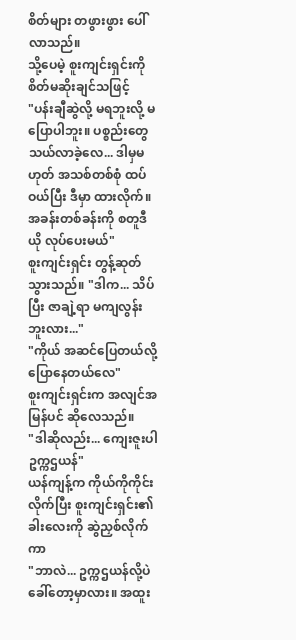စိတ်များ တဖွားဖွား ပေါ်လာသည်။
သို့ပေမဲ့ စူးကျင်းရှင်းကို စိတ်မဆိုးချင်သဖြင့်
"ပန်းချီဆွဲလို့ မရဘူးလို့ မပြောပါဘူး။ ပစ္စည်းတွေ သယ်လာခဲ့လေ... ဒါမှမဟုတ် အသစ်တစ်စုံ ထပ်ဝယ်ပြီး ဒီမှာ ထားလိုက်။ အခန်းတစ်ခန်းကို စတူဒီယို လုပ်ပေးမယ်"
စူးကျင်းရှင်း တွန့်ဆုတ်သွားသည်။ "ဒါက... သိပ်ပြီး ဇာချဲ့ရာ မကျလွန်းဘူးလား..."
"ကိုယ် အဆင်ပြေတယ်လို့ ပြောနေတယ်လေ"
စူးကျင်းရှင်းက အလျင်အမြန်ပင် ဆိုလေသည်။
"ဒါဆိုလည်း... ကျေးဇူးပါ ဥက္ကဌယန်"
ယန်ကျန့်က ကိုယ်ကိုကိုင်းလိုက်ပြီး စူးကျင်းရှင်း၏ ခါးလေးကို ဆွဲညှစ်လိုက်ကာ
"ဘာလဲ... ဥက္ကဌယန်လို့ပဲ ခေါ်တော့မှာလား။ အထူး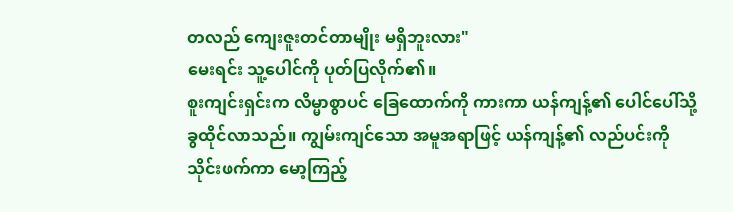တလည် ကျေးဇူးတင်တာမျိုး မရှိဘူးလား"
မေးရင်း သူ့ပေါင်ကို ပုတ်ပြလိုက်၏။
စူးကျင်းရှင်းက လိမ္မာစွာပင် ခြေထောက်ကို ကားကာ ယန်ကျန့်၏ ပေါင်ပေါ်သို့ ခွထိုင်လာသည်။ ကျွမ်းကျင်သော အမူအရာဖြင့် ယန်ကျန့်၏ လည်ပင်းကို သိုင်းဖက်ကာ မော့ကြည့်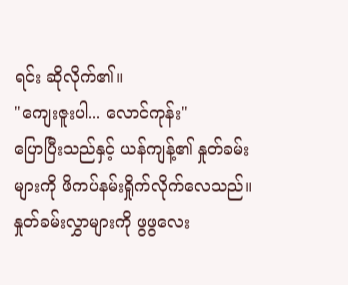ရင်း ဆိုလိုက်၏။
"ကျေးဇူးပါ... လောင်ကုန်း"
ပြောပြီးသည်နှင့် ယန်ကျန့်၏ နှုတ်ခမ်းများကို ဖိကပ်နမ်းရှိုက်လိုက်လေသည်။ နှုတ်ခမ်းလွှာများကို ဖွဖွလေး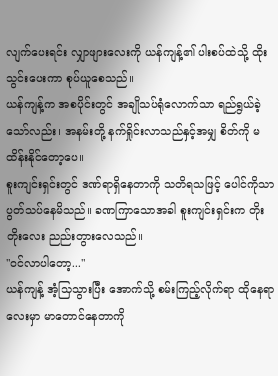လျက်ပေးရင်း လျှာဖျားလေးကို ယန်ကျန့်၏ ပါးစပ်ထဲသို့ ထိုးသွင်းပေးကာ စုပ်ယူစေသည်။
ယန်ကျန့်က အစပိုင်းတွင် အချိုသပ်ရုံလောက်သာ ရည်ရွယ်ခဲ့သော်လည်း၊ အနမ်းတို့ နက်ရှိုင်းလာသည်နှင့်အမျှ စိတ်ကို မထိန်းနိုင်တော့ပေ။
စူးကျင်းရှင်းတွင် ဒဏ်ရာရှိနေတာကို သတိရသဖြင့် ပေါင်ကိုသာ ပွတ်သပ်နေမိသည်။ ခဏကြာသောအခါ စူးကျင်းရှင်းက တိုးတိုးလေး ညည်းတွားလေသည်။
"ဝင်လာပါတော့..."
ယန်ကျန့် အံ့သြသွားပြီး အောက်သို့ စမ်းကြည့်လိုက်ရာ ထိုနေရာလေးမှာ မာတောင်နေတာကို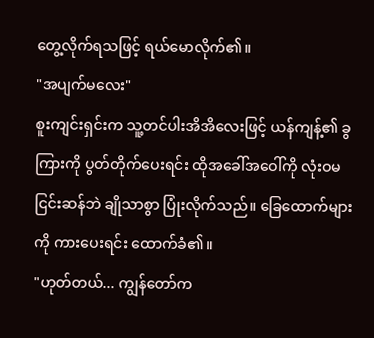တွေ့လိုက်ရသဖြင့် ရယ်မောလိုက်၏။
"အပျက်မလေး"
စူးကျင်းရှင်းက သူ့တင်ပါးအိအိလေးဖြင့် ယန်ကျန့်၏ ခွကြားကို ပွတ်တိုက်ပေးရင်း ထိုအခေါ်အဝေါ်ကို လုံးဝမငြင်းဆန်ဘဲ ချိုသာစွာ ပြုံးလိုက်သည်။ ခြေထောက်များကို ကားပေးရင်း ထောက်ခံ၏။
"ဟုတ်တယ်... ကျွန်တော်က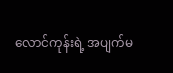လောင်ကုန်းရဲ့ အပျက်မ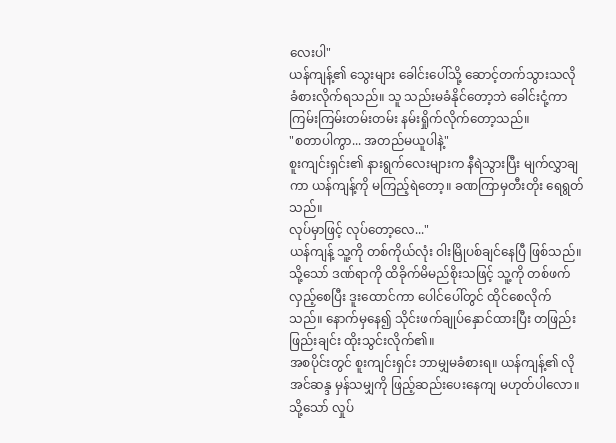လေးပါ"
ယန်ကျန့်၏ သွေးများ ခေါင်းပေါ်သို့ ဆောင့်တက်သွားသလို ခံစားလိုက်ရသည်။ သူ သည်းမခံနိုင်တော့ဘဲ ခေါင်းငုံ့ကာ ကြမ်းကြမ်းတမ်းတမ်း နမ်းရှိုက်လိုက်တော့သည်။
"စတာပါကွာ... အတည်မယူပါနဲ့"
စူးကျင်းရှင်း၏ နားရွက်လေးများက နီရဲသွားပြီး မျက်လွှာချကာ ယန်ကျန့်ကို မကြည့်ရဲတော့။ ခဏကြာမှတီးတိုး ရေရွတ်သည်။
လုပ်မှာဖြင့် လုပ်တော့လေ..."
ယန်ကျန့် သူ့ကို တစ်ကိုယ်လုံး ဝါးမြိုပစ်ချင်နေပြီ ဖြစ်သည်။
သို့သော် ဒဏ်ရာကို ထိခိုက်မိမည်စိုးသဖြင့် သူ့ကို တစ်ဖက်လှည့်စေပြီး ဒူးထောင်ကာ ပေါင်ပေါ်တွင် ထိုင်စေလိုက်သည်။ နောက်မှနေ၍ သိုင်းဖက်ချုပ်နှောင်ထားပြီး တဖြည်းဖြည်းချင်း ထိုးသွင်းလိုက်၏။
အစပိုင်းတွင် စူးကျင်းရှင်း ဘာမျှမခံစားရ။ ယန်ကျန့်၏ လိုအင်ဆန္ဒ မှန်သမျှကို ဖြည့်ဆည်းပေးနေကျ မဟုတ်ပါလော။ သို့သော် လှုပ်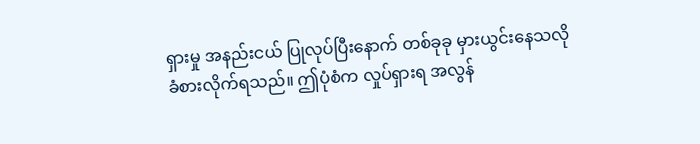ရှားမှု အနည်းငယ် ပြုလုပ်ပြီးနောက် တစ်ခုခု မှားယွင်းနေသလို ခံစားလိုက်ရသည်။ ဤပုံစံက လှုပ်ရှားရ အလွန်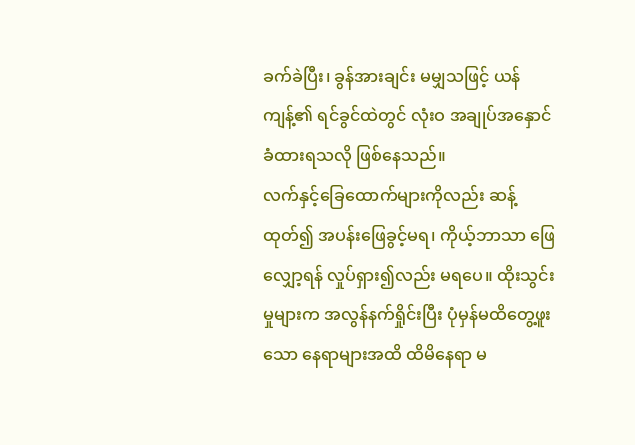ခက်ခဲပြီး၊ ခွန်အားချင်း မမျှသဖြင့် ယန်ကျန့်၏ ရင်ခွင်ထဲတွင် လုံးဝ အချုပ်အနှောင် ခံထားရသလို ဖြစ်နေသည်။
လက်နှင့်ခြေထောက်များကိုလည်း ဆန့်ထုတ်၍ အပန်းဖြေခွင့်မရ၊ ကိုယ့်ဘာသာ ဖြေလျှော့ရန် လှုပ်ရှား၍လည်း မရပေ။ ထိုးသွင်းမှုများက အလွန်နက်ရှိုင်းပြီး ပုံမှန်မထိတွေ့ဖူးသော နေရာများအထိ ထိမိနေရာ မ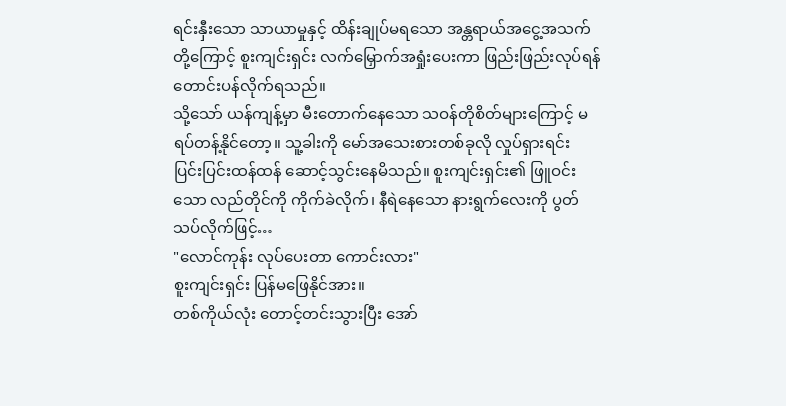ရင်းနှီးသော သာယာမှုနှင့် ထိန်းချုပ်မရသော အန္တရာယ်အငွေ့အသက်တို့ကြောင့် စူးကျင်းရှင်း လက်မြှောက်အရှုံးပေးကာ ဖြည်းဖြည်းလုပ်ရန် တောင်းပန်လိုက်ရသည်။
သို့သော် ယန်ကျန့်မှာ မီးတောက်နေသော သဝန်တိုစိတ်များကြောင့် မရပ်တန့်နိုင်တော့။ သူ့ခါးကို မော်အသေးစားတစ်ခုလို လှုပ်ရှားရင်း ပြင်းပြင်းထန်ထန် ဆောင့်သွင်းနေမိသည်။ စူးကျင်းရှင်း၏ ဖြူဝင်းသော လည်တိုင်ကို ကိုက်ခဲလိုက်၊ နီရဲနေသော နားရွက်လေးကို ပွတ်သပ်လိုက်ဖြင့်…
"လောင်ကုန်း လုပ်ပေးတာ ကောင်းလား"
စူးကျင်းရှင်း ပြန်မဖြေနိုင်အား။
တစ်ကိုယ်လုံး တောင့်တင်းသွားပြီး အော်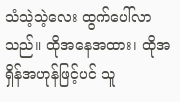သံသဲ့သဲ့လေး ထွက်ပေါ်လာသည်။ ထိုအနေအထား၊ ထိုအရှိန်အဟုန်ဖြင့်ပင် သူ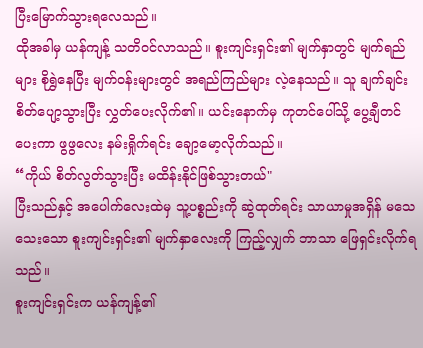ပြီးမြောက်သွားရလေသည်။
ထိုအခါမှ ယန်ကျန့် သတိဝင်လာသည်။ စူးကျင်းရှင်း၏ မျက်နှာတွင် မျက်ရည်များ စိုရွှဲနေပြီး မျက်ဝန်းများတွင် အရည်ကြည်များ လဲ့နေသည်။ သူ ချက်ချင်း စိတ်ပျော့သွားပြီး လွှတ်ပေးလိုက်၏။ ယင်းနောက်မှ ကုတင်ပေါ်သို့ ပွေ့ချီတင်ပေးကာ ဖွဖွလေး နမ်းရှိုက်ရင်း ချော့မော့လိုက်သည်။
“ကိုယ် စိတ်လွတ်သွားပြီး မထိန်းနိုင်ဖြစ်သွားတယ်"
ပြီးသည်နှင့် အပေါက်လေးထဲမှ သူ့ပစ္စည်းကို ဆွဲထုတ်ရင်း သာယာမှုအရှိန် မသေသေးသော စူးကျင်းရှင်း၏ မျက်နှာလေးကို ကြည့်လျှက် ဘာသာ ဖြေရှင်းလိုက်ရသည်။
စူးကျင်းရှင်းက ယန်ကျန့်၏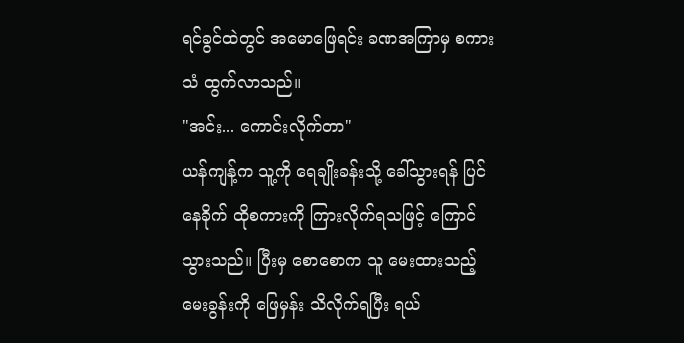ရင်ခွင်ထဲတွင် အမောဖြေရင်း ခဏအကြာမှ စကားသံ ထွက်လာသည်။
"အင်း... ကောင်းလိုက်တာ"
ယန်ကျန့်က သူ့ကို ရေချိုးခန်းသို့ ခေါ်သွားရန် ပြင်နေခိုက် ထိုစကားကို ကြားလိုက်ရသဖြင့် ကြောင်သွားသည်။ ပြီးမှ စောစောက သူ မေးထားသည့် မေးခွန်းကို ဖြေမှန်း သိလိုက်ရပြီး ရယ်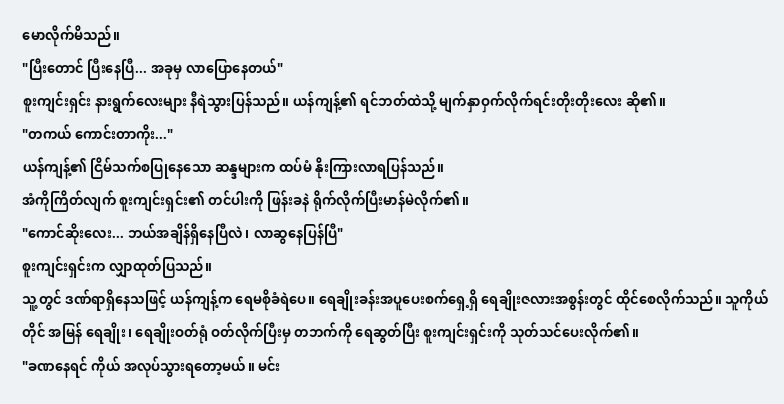မောလိုက်မိသည်။
"ပြီးတောင် ပြီးနေပြီ... အခုမှ လာပြောနေတယ်"
စူးကျင်းရှင်း နားရွက်လေးများ နီရဲသွားပြန်သည်။ ယန်ကျန့်၏ ရင်ဘတ်ထဲသို့ မျက်နှာဝှက်လိုက်ရင်းတိုးတိုးလေး ဆို၏။
"တကယ် ကောင်းတာကိုး..."
ယန်ကျန့်၏ ငြိမ်သက်စပြုနေသော ဆန္ဒများက ထပ်မံ နိုးကြားလာရပြန်သည်။
အံကိုကြိတ်လျက် စူးကျင်းရှင်း၏ တင်ပါးကို ဖြန်းခနဲ ရိုက်လိုက်ပြီးမာန်မဲလိုက်၏။
"ကောင်ဆိုးလေး... ဘယ်အချိန်ရှိနေပြီလဲ၊ လာဆွနေပြန်ပြီ"
စူးကျင်းရှင်းက လျှာထုတ်ပြသည်။
သူ့တွင် ဒဏ်ရာရှိနေသဖြင့် ယန်ကျန့်က ရေမစိုခံရဲပေ။ ရေချိုးခန်းအပူပေးစက်ရှေ့ရှိ ရေချိုးဇလားအစွန်းတွင် ထိုင်စေလိုက်သည်။ သူကိုယ်တိုင် အမြန် ရေချိုး၊ ရေချိုးဝတ်ရုံ ဝတ်လိုက်ပြီးမှ တဘက်ကို ရေဆွတ်ပြီး စူးကျင်းရှင်းကို သုတ်သင်ပေးလိုက်၏။
"ခဏနေရင် ကိုယ် အလုပ်သွားရတော့မယ်။ မင်း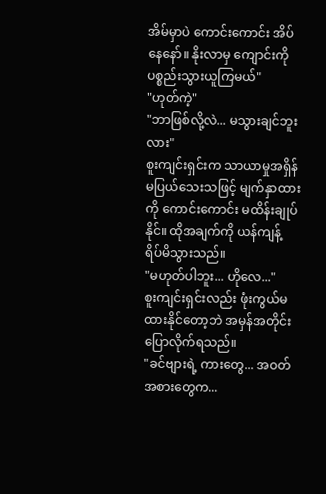အိမ်မှာပဲ ကောင်းကောင်း အိပ်နေနော်။ နိုးလာမှ ကျောင်းကို ပစ္စည်းသွားယူကြမယ်"
"ဟုတ်ကဲ့"
"ဘာဖြစ်လို့လဲ... မသွားချင်ဘူးလား"
စူးကျင်းရှင်းက သာယာမှုအရှိန် မပြယ်သေးသဖြင့် မျက်နှာထားကို ကောင်းကောင်း မထိန်းချုပ်နိုင်။ ထိုအချက်ကို ယန်ကျန့် ရိပ်မိသွားသည်။
"မဟုတ်ပါဘူး... ဟိုလေ..."
စူးကျင်းရှင်းလည်း ဖုံးကွယ်မထားနိုင်တော့ဘဲ အမှန်အတိုင်း ပြောလိုက်ရသည်။
"ခင်ဗျားရဲ့ ကားတွေ... အဝတ်အစားတွေက...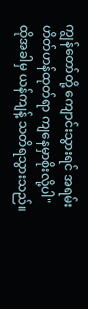ကျွန်တော်တို့ ကျောင်းသွားရင် အရမ်း ဟိတ်ဟန်ထုတ်ရာ ကျနေမှာစိုးလို့ပါ"
ထိုအခါမှ ယန်ကျန့် သတိရသွားသည်။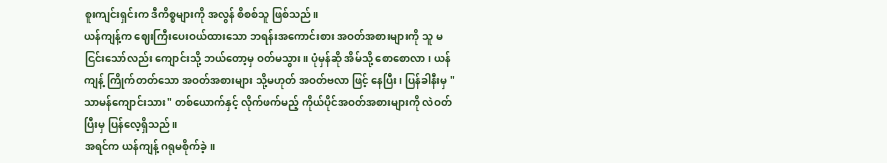စူးကျင်းရှင်းက ဒီကိစ္စများကို အလွန် စိစစ်သူ ဖြစ်သည်။
ယန်ကျန့်က ဈေးကြီးပေးဝယ်ထားသော ဘရန်းအကောင်းစား အဝတ်အစားများကို သူ မငြင်းသော်လည်း ကျောင်းသို့ ဘယ်တော့မှ ဝတ်မသွား။ ပုံမှန်ဆို အိမ်သို့ စောစောလာ၊ ယန်ကျန့် ကြိုက်တတ်သော အဝတ်အစားများ သို့မဟုတ် အဝတ်ဗလာ ဖြင့် နေပြီး၊ ပြန်ခါနီးမှ "သာမန်ကျောင်းသား" တစ်ယောက်နှင့် လိုက်ဖက်မည့် ကိုယ်ပိုင်အဝတ်အစားများကို လဲဝတ်ပြီးမှ ပြန်လေ့ရှိသည်။
အရင်က ယန်ကျန့် ဂရုမစိုက်ခဲ့။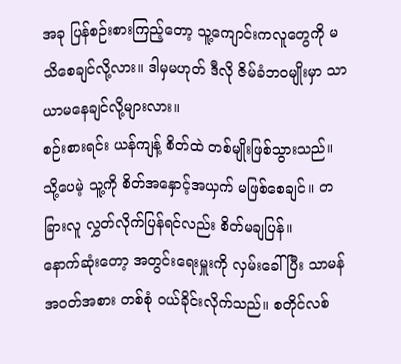အခု ပြန်စဉ်းစားကြည့်တော့ သူ့ကျောင်းကလူတွေကို မသိစေချင်လို့လား။ ဒါမှမဟုတ် ဒီလို ဇိမ်ခံဘဝမျိုးမှာ သာယာမနေချင်လို့များလား။
စဉ်းစားရင်း ယန်ကျန့် စိတ်ထဲ တစ်မျိုးဖြစ်သွားသည်။
သို့ပေမဲ့ သူ့ကို စိတ်အနှောင့်အယှက် မဖြစ်စေချင်။ တခြားလူ လွှတ်လိုက်ပြန်ရင်လည်း စိတ်မချပြန်။
နောက်ဆုံးတော့ အတွင်းရေးမှူးကို လှမ်းခေါ်ပြီး သာမန်အဝတ်အစား တစ်စုံ ဝယ်ခိုင်းလိုက်သည်။ စတိုင်လစ်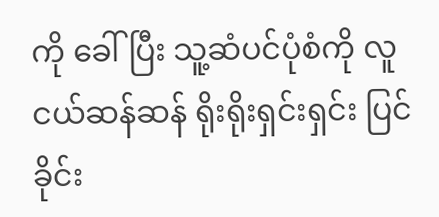ကို ခေါ်ပြီး သူ့ဆံပင်ပုံစံကို လူငယ်ဆန်ဆန် ရိုးရိုးရှင်းရှင်း ပြင်ခိုင်း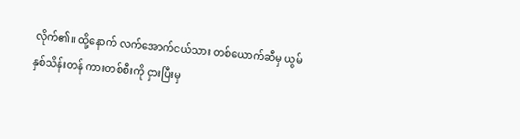လိုက်၏။ ထို့နောက် လက်အောက်ငယ်သား တစ်ယောက်ဆီမှ ယွမ်နှစ်သိန်းတန် ကားတစ်စီးကို ငှားပြီးမှ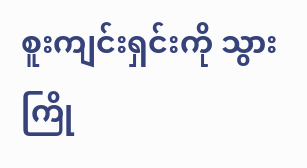စူးကျင်းရှင်းကို သွားကြို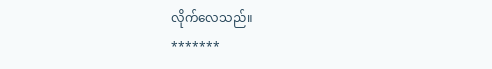လိုက်လေသည်။
*******